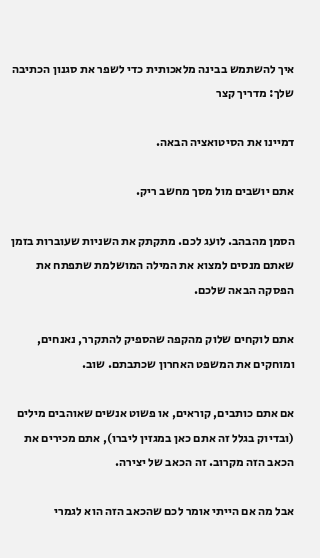איך להשתמש בבינה מלאכותית כדי לשפר את סגנון הכתיבה שלך: מדריך קצר

דמיינו את הסיטואציה הבאה.

אתם יושבים מול מסך מחשב ריק.

הסמן מהבהב. לועג לכם. מתקתק את השניות שעוברות בזמן שאתם מנסים למצוא את המילה המושלמת שתפתח את הפסקה הבאה שלכם.

אתם לוקחים שלוק מהקפה שהספיק להתקרר, נאנחים, ומוחקים את המשפט האחרון שכתבתם. שוב.

אם אתם כותבים, קוראים, או פשוט אנשים שאוהבים מילים (ובדיוק בגלל זה אתם כאן במגזין ליברו), אתם מכירים את הכאב הזה מקרוב. זה הכאב של יצירה.

אבל מה אם הייתי אומר לכם שהכאב הזה הוא לגמרי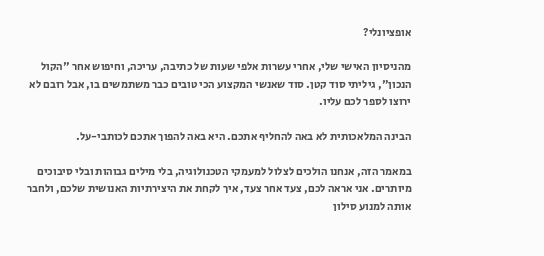אופציונלי?

מהניסיון האישי שלי, אחרי עשרות אלפי שעות של כתיבה, עריכה, וחיפוש אחר "הקול הנכון", גיליתי סוד קטן. סוד שאנשי המקצוע הכי טובים כבר משתמשים בו, אבל רובם לא ירוצו לספר לכם עליו.

הבינה המלאכותית לא באה להחליף אתכם. היא באה להפוך אתכם לכותבי-על.

במאמר הזה, אנחנו הולכים לצלול למעמקי הטכנולוגיה, בלי מילים גבוהות ובלי סיבוכים מיותרים. אני אראה לכם, צעד אחר צעד, איך לקחת את היצירתיות האנושית שלכם, ולחבר אותה למנוע סילון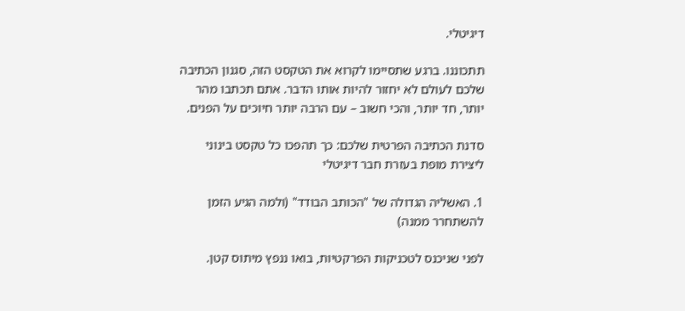דיגיטלי.

תתכוננו. ברגע שתסיימו לקרוא את הטקסט הזה, סגנון הכתיבה שלכם לעולם לא יחזור להיות אותו הדבר. אתם תכתבו מהר יותר, חד יותר, והכי חשוב – עם הרבה יותר חיוכים על הפנים.

סדנת הכתיבה הפרטית שלכם: כך תהפכו כל טקסט בינוני ליצירת מופת בעזרת חבר דיגיטלי

1. האשליה הגדולה של "הכותב הבודד" (ולמה הגיע הזמן להשתחרר ממנה)

לפני שניכנס לטכניקות הפרקטיות, בואו ננפץ מיתוס קטן.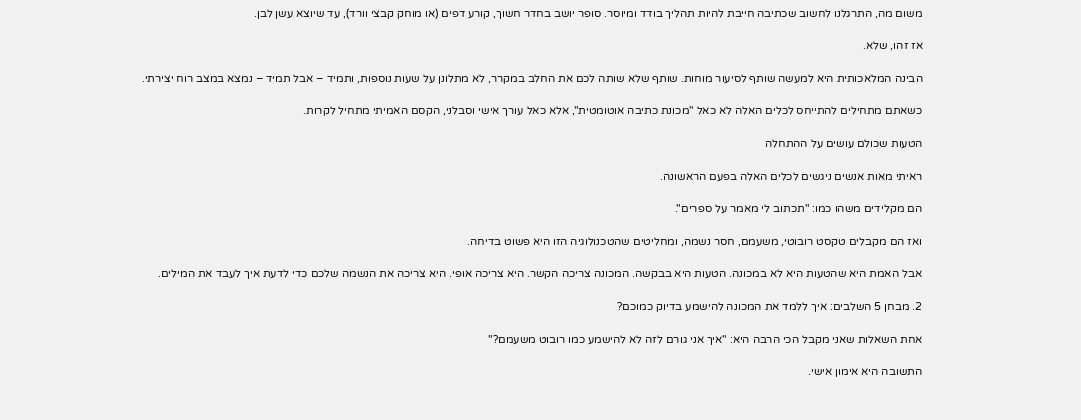משום מה, התרגלנו לחשוב שכתיבה חייבת להיות תהליך בודד ומיוסר. סופר יושב בחדר חשוך, קורע דפים (או מוחק קבצי וורד), עד שיוצא עשן לבן.

אז זהו, שלא.

הבינה המלאכותית היא למעשה שותף לסיעור מוחות. שותף שלא שותה לכם את החלב במקרר, לא מתלונן על שעות נוספות, ותמיד – אבל תמיד – נמצא במצב רוח יצירתי.

כשאתם מתחילים להתייחס לכלים האלה לא כאל "מכונת כתיבה אוטומטית", אלא כאל עורך אישי וסבלני, הקסם האמיתי מתחיל לקרות.

הטעות שכולם עושים על ההתחלה

ראיתי מאות אנשים ניגשים לכלים האלה בפעם הראשונה.

הם מקלידים משהו כמו: "תכתוב לי מאמר על ספרים".

ואז הם מקבלים טקסט רובוטי, משעמם, חסר נשמה, ומחליטים שהטכנולוגיה הזו היא פשוט בדיחה.

אבל האמת היא שהטעות היא לא במכונה. הטעות היא בבקשה. המכונה צריכה הקשר. היא צריכה אופי. היא צריכה את הנשמה שלכם כדי לדעת איך לעבד את המילים.

2. מבחן 5 השלבים: איך ללמד את המכונה להישמע בדיוק כמוכם?

אחת השאלות שאני מקבל הכי הרבה היא: "איך אני גורם לזה לא להישמע כמו רובוט משעמם?"

התשובה היא אימון אישי.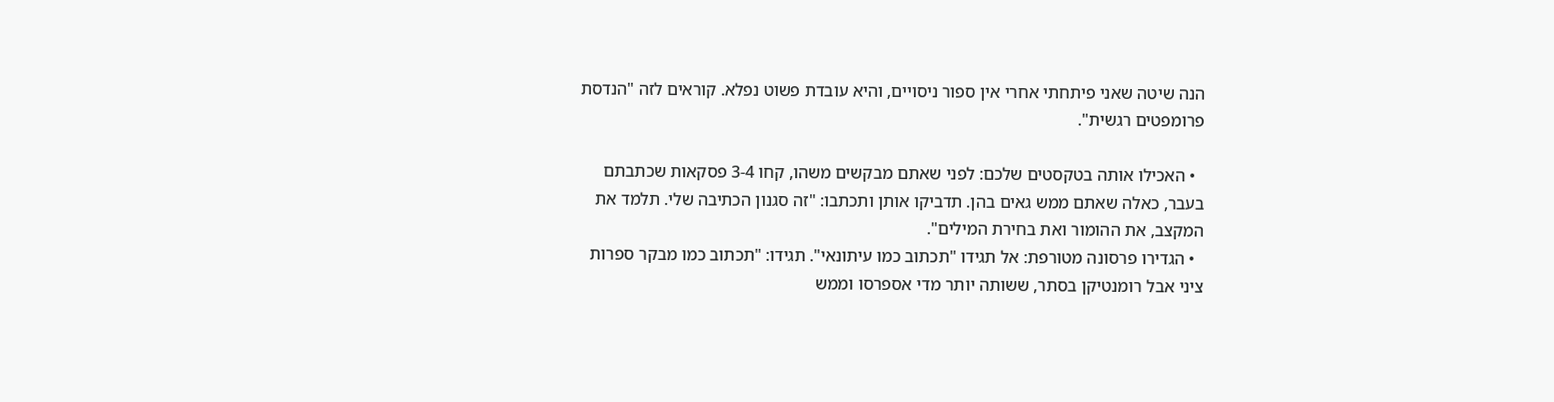הנה שיטה שאני פיתחתי אחרי אין ספור ניסויים, והיא עובדת פשוט נפלא. קוראים לזה "הנדסת פרומפטים רגשית".

  • האכילו אותה בטקסטים שלכם: לפני שאתם מבקשים משהו, קחו 3-4 פסקאות שכתבתם בעבר, כאלה שאתם ממש גאים בהן. תדביקו אותן ותכתבו: "זה סגנון הכתיבה שלי. תלמד את המקצב, את ההומור ואת בחירת המילים".
  • הגדירו פרסונה מטורפת: אל תגידו "תכתוב כמו עיתונאי". תגידו: "תכתוב כמו מבקר ספרות ציני אבל רומנטיקן בסתר, ששותה יותר מדי אספרסו וממש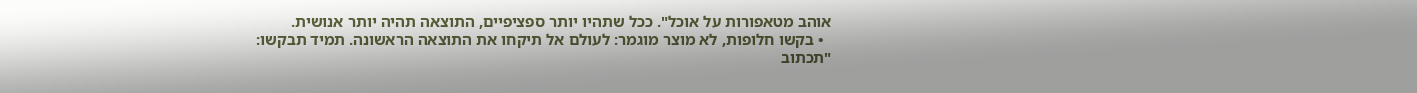אוהב מטאפורות על אוכל". ככל שתהיו יותר ספציפיים, התוצאה תהיה יותר אנושית.
  • בקשו חלופות, לא מוצר מוגמר: לעולם אל תיקחו את התוצאה הראשונה. תמיד תבקשו: "תכתוב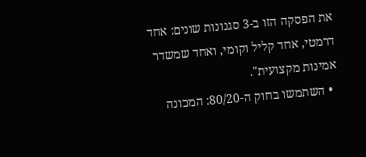את הפסקה הזו ב-3 סגנונות שונים: אחד דרמטי, אחד קליל וקומי, ואחד שמשדר אמינות מקצועית".
  • השתמשו בחוק ה-80/20: המכונה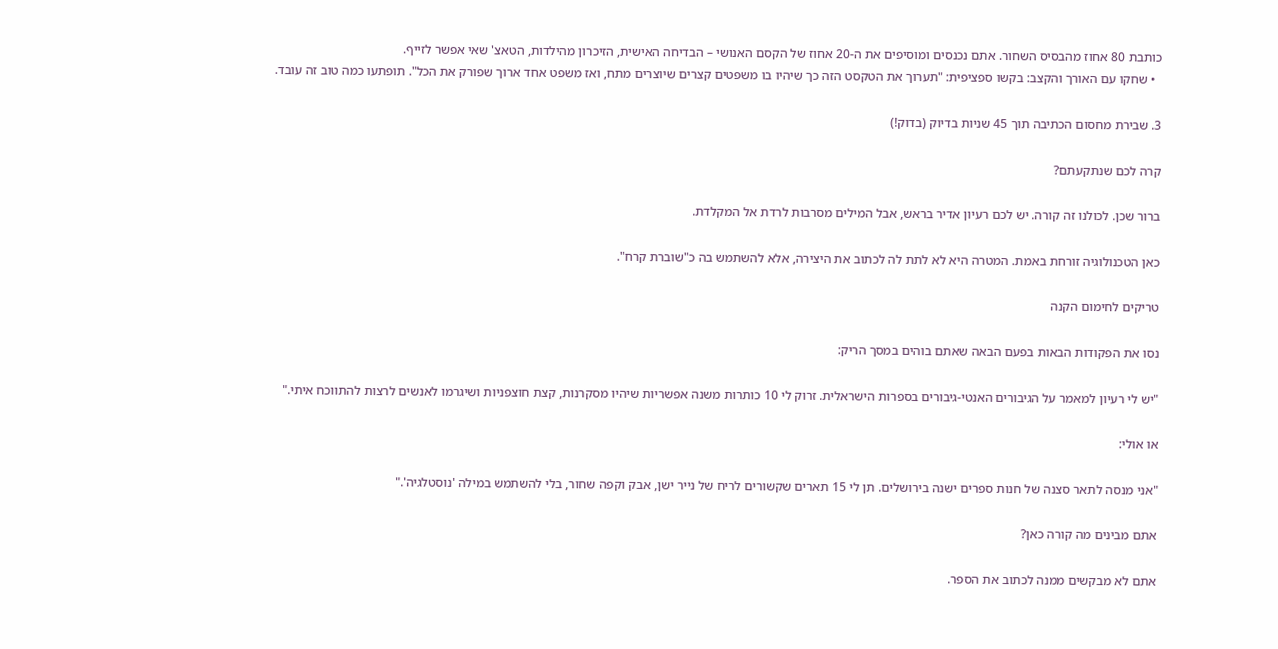כותבת 80 אחוז מהבסיס השחור. אתם נכנסים ומוסיפים את ה-20 אחוז של הקסם האנושי – הבדיחה האישית, הזיכרון מהילדות, הטאצ' שאי אפשר לזייף.
  • שחקו עם האורך והקצב: בקשו ספציפית: "תערוך את הטקסט הזה כך שיהיו בו משפטים קצרים שיוצרים מתח, ואז משפט אחד ארוך שפורק את הכל". תופתעו כמה טוב זה עובד.

3. שבירת מחסום הכתיבה תוך 45 שניות בדיוק (בדוק!)

קרה לכם שנתקעתם?

ברור שכן. לכולנו זה קורה. יש לכם רעיון אדיר בראש, אבל המילים מסרבות לרדת אל המקלדת.

כאן הטכנולוגיה זורחת באמת. המטרה היא לא לתת לה לכתוב את היצירה, אלא להשתמש בה כ"שוברת קרח".

טריקים לחימום הקנה

נסו את הפקודות הבאות בפעם הבאה שאתם בוהים במסך הריק:

"יש לי רעיון למאמר על הגיבורים האנטי-גיבורים בספרות הישראלית. זרוק לי 10 כותרות משנה אפשריות שיהיו מסקרנות, קצת חוצפניות ושיגרמו לאנשים לרצות להתווכח איתי."

או אולי:

"אני מנסה לתאר סצנה של חנות ספרים ישנה בירושלים. תן לי 15 תארים שקשורים לריח של נייר ישן, אבק וקפה שחור, בלי להשתמש במילה 'נוסטלגיה'."

אתם מבינים מה קורה כאן?

אתם לא מבקשים ממנה לכתוב את הספר.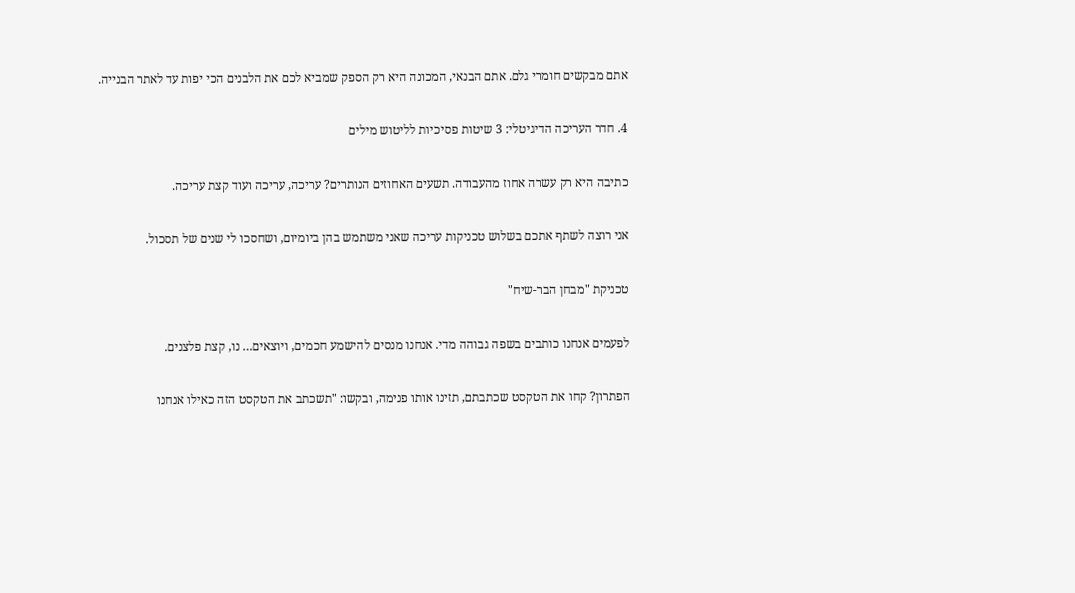אתם מבקשים חומרי גלם. אתם הבנאי, המכונה היא רק הספק שמביא לכם את הלבנים הכי יפות עד לאתר הבנייה.

4. חדר העריכה הדיגיטלי: 3 שיטות פסיכיות לליטוש מילים

כתיבה היא רק עשרה אחוז מהעבודה. תשעים האחוזים הנותרים? עריכה, עריכה ועוד קצת עריכה.

אני רוצה לשתף אתכם בשלוש טכניקות עריכה שאני משתמש בהן ביומיום, ושחסכו לי שנים של תסכול.

טכניקת "מבחן הבר-שיח"

לפעמים אנחנו כותבים בשפה גבוהה מדי. אנחנו מנסים להישמע חכמים, ויוצאים… נו, קצת פלצנים.

הפתרון? קחו את הטקסט שכתבתם, תזינו אותו פנימה, ובקשו: "תשכתב את הטקסט הזה כאילו אנחנו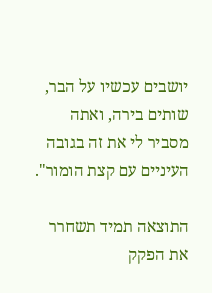יושבים עכשיו על הבר, שותים בירה, ואתה מסביר לי את זה בגובה העיניים עם קצת הומור".

התוצאה תמיד תשחרר את הפקק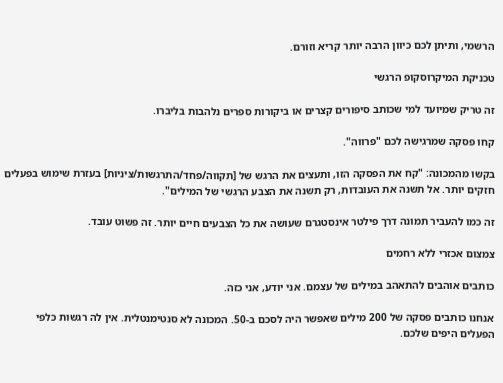הרשמי, ותיתן לכם כיוון הרבה יותר קריא וזורם.

טכניקת המיקרוסקופ הרגשי

זה טריק שמיועד למי שכותב סיפורים קצרים או ביקורות ספרים נלהבות בליברו.

קחו פסקה שמרגישה לכם "פרווה".

בקשו מהמכונה: "קח את הפסקה הזו, ותעצים את הרגש של [תקווה/פחד/התרגשות/ציניות] בעזרת שימוש בפעלים חזקים יותר. אל תשנה את העובדות, רק תשנה את הצבע הרגשי של המילים".

זה כמו להעביר תמונה דרך פילטר אינסטגרם שעושה את כל הצבעים חיים יותר. זה פשוט עובד.

צמצום אכזרי ללא רחמים

כותבים אוהבים להתאהב במילים של עצמם. אני יודע, אני כזה.

אנחנו כותבים פסקה של 200 מילים שאפשר היה לסכם ב-50. המכונה לא סנטימנטלית. אין לה רגשות כלפי הפעלים היפים שלכם.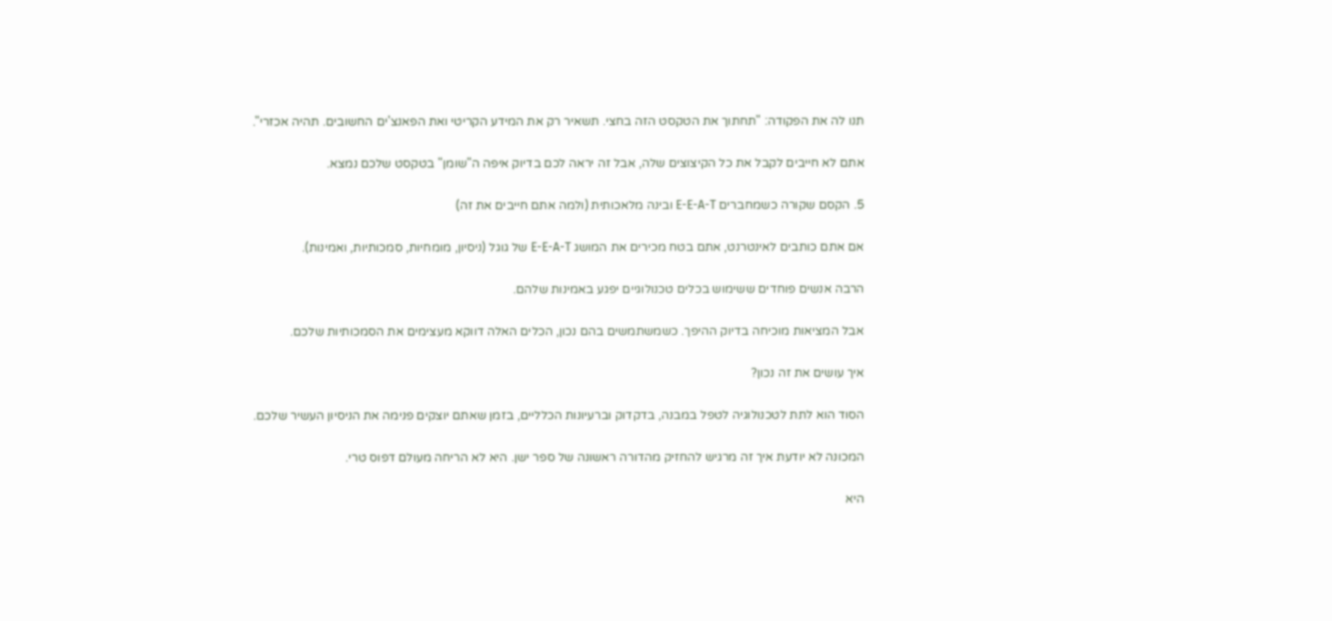תנו לה את הפקודה: "תחתוך את הטקסט הזה בחצי. תשאיר רק את המידע הקריטי ואת הפאנצ'ים החשובים. תהיה אכזרי".

אתם לא חייבים לקבל את כל הקיצוצים שלה, אבל זה יראה לכם בדיוק איפה ה"שומן" בטקסט שלכם נמצא.

5. הקסם שקורה כשמחברים E-E-A-T ובינה מלאכותית (ולמה אתם חייבים את זה)

אם אתם כותבים לאינטרנט, אתם בטח מכירים את המושג E-E-A-T של גוגל (ניסיון, מומחיות, סמכותיות, ואמינות).

הרבה אנשים פוחדים ששימוש בכלים טכנולוגיים יפגע באמינות שלהם.

אבל המציאות מוכיחה בדיוק ההיפך. כשמשתמשים בהם נכון, הכלים האלה דווקא מעצימים את הסמכותיות שלכם.

איך עושים את זה נכון?

הסוד הוא לתת לטכנולוגיה לטפל במבנה, בדקדוק וברעיונות הכלליים, בזמן שאתם יוצקים פנימה את הניסיון העשיר שלכם.

המכונה לא יודעת איך זה מרגיש להחזיק מהדורה ראשונה של ספר ישן. היא לא הריחה מעולם דפוס טרי.

היא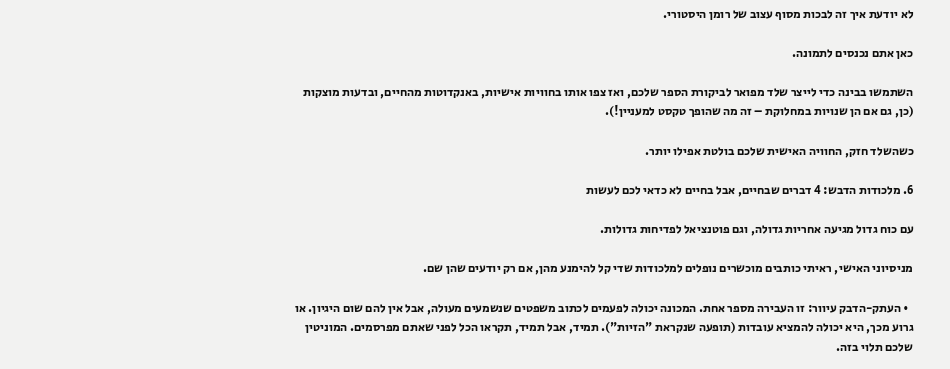לא יודעת איך זה לבכות מסוף עצוב של רומן היסטורי.

כאן אתם נכנסים לתמונה.

השתמשו בבינה כדי לייצר שלד מפואר לביקורת הספר שלכם, ואז צפו אותו בחוויות אישיות, באנקדוטות מהחיים, ובדעות מוצקות (כן, גם אם הן שנויות במחלוקת – זה מה שהופך טקסט למעניין!).

כשהשלד חזק, החוויה האישית שלכם בולטת אפילו יותר.

6. מלכודות הדבש: 4 דברים שבחיים, אבל בחיים לא כדאי לכם לעשות

עם כוח גדול מגיעה אחריות גדולה, וגם פוטנציאל לפדיחות גדולות.

מניסיוני האישי, ראיתי כותבים מוכשרים נופלים למלכודות שדי קל להימנע מהן, אם רק יודעים שהן שם.

  • העתק-הדבק עיוור: זו העבירה מספר אחת. המכונה יכולה לפעמים לכתוב משפטים שנשמעים מעולה, אבל אין להם שום היגיון. או גרוע מכך, היא יכולה להמציא עובדות (תופעה שנקראת "הזיות"). תמיד, אבל תמיד, תקראו הכל לפני שאתם מפרסמים. המוניטין שלכם תלוי בזה.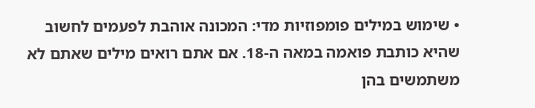• שימוש במילים פומפוזיות מדי: המכונה אוהבת לפעמים לחשוב שהיא כותבת פואמה במאה ה-18. אם אתם רואים מילים שאתם לא משתמשים בהן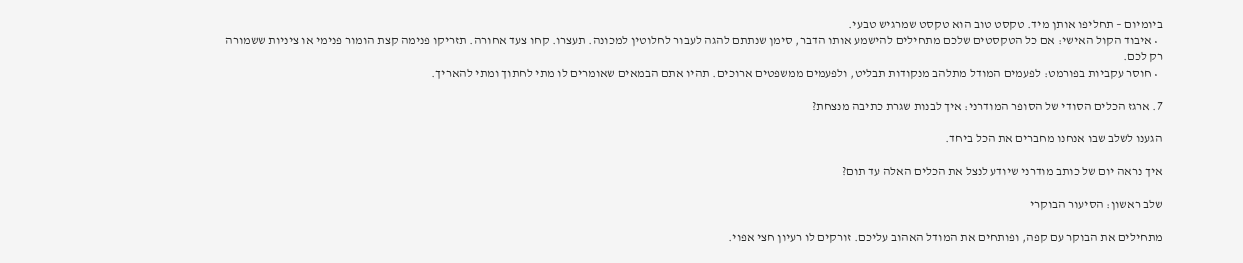ביומיום – תחליפו אותן מיד. טקסט טוב הוא טקסט שמרגיש טבעי.
  • איבוד הקול האישי: אם כל הטקסטים שלכם מתחילים להישמע אותו הדבר, סימן שנתתם להגה לעבור לחלוטין למכונה. תעצרו. קחו צעד אחורה. תזריקו פנימה קצת הומור פנימי או ציניות ששמורה רק לכם.
  • חוסר עקביות בפורמט: לפעמים המודל מתלהב מנקודות תבליט, ולפעמים ממשפטים ארוכים. תהיו אתם הבמאים שאומרים לו מתי לחתוך ומתי להאריך.

7. ארגז הכלים הסודי של הסופר המודרני: איך לבנות שגרת כתיבה מנצחת?

הגענו לשלב שבו אנחנו מחברים את הכל ביחד.

איך נראה יום של כותב מודרני שיודע לנצל את הכלים האלה עד תום?

שלב ראשון: הסיעור הבוקרי

מתחילים את הבוקר עם קפה, ופותחים את המודל האהוב עליכם. זורקים לו רעיון חצי אפוי.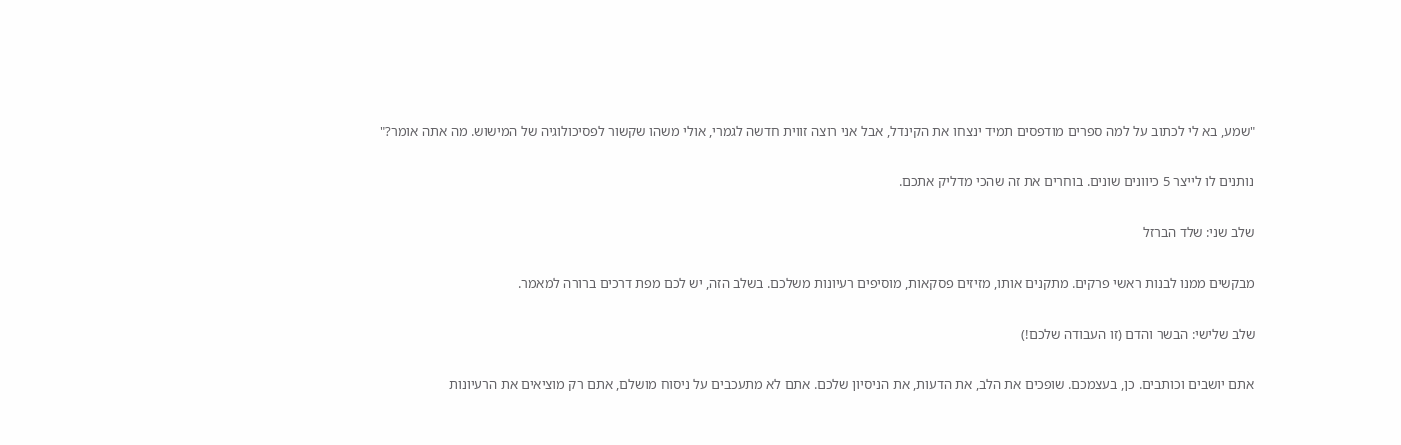"שמע, בא לי לכתוב על למה ספרים מודפסים תמיד ינצחו את הקינדל, אבל אני רוצה זווית חדשה לגמרי, אולי משהו שקשור לפסיכולוגיה של המישוש. מה אתה אומר?"

נותנים לו לייצר 5 כיוונים שונים. בוחרים את זה שהכי מדליק אתכם.

שלב שני: שלד הברזל

מבקשים ממנו לבנות ראשי פרקים. מתקנים אותו, מזיזים פסקאות, מוסיפים רעיונות משלכם. בשלב הזה, יש לכם מפת דרכים ברורה למאמר.

שלב שלישי: הבשר והדם (זו העבודה שלכם!)

אתם יושבים וכותבים. כן, בעצמכם. שופכים את הלב, את הדעות, את הניסיון שלכם. אתם לא מתעכבים על ניסוח מושלם, אתם רק מוציאים את הרעיונות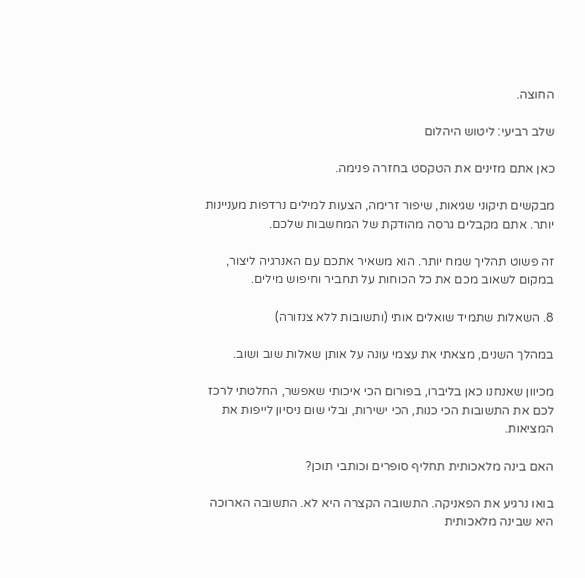החוצה.

שלב רביעי: ליטוש היהלום

כאן אתם מזינים את הטקסט בחזרה פנימה.

מבקשים תיקוני שגיאות, שיפור זרימה, הצעות למילים נרדפות מעניינות יותר. אתם מקבלים גרסה מהודקת של המחשבות שלכם.

זה פשוט תהליך שמח יותר. הוא משאיר אתכם עם האנרגיה ליצור, במקום לשאוב מכם את כל הכוחות על תחביר וחיפוש מילים.

8. השאלות שתמיד שואלים אותי (ותשובות ללא צנזורה)

במהלך השנים, מצאתי את עצמי עונה על אותן שאלות שוב ושוב.

מכיוון שאנחנו כאן בליברו, בפורום הכי איכותי שאפשר, החלטתי לרכז לכם את התשובות הכי כנות, הכי ישירות, ובלי שום ניסיון לייפות את המציאות.

האם בינה מלאכותית תחליף סופרים וכותבי תוכן?

בואו נרגיע את הפאניקה. התשובה הקצרה היא לא. התשובה הארוכה היא שבינה מלאכותית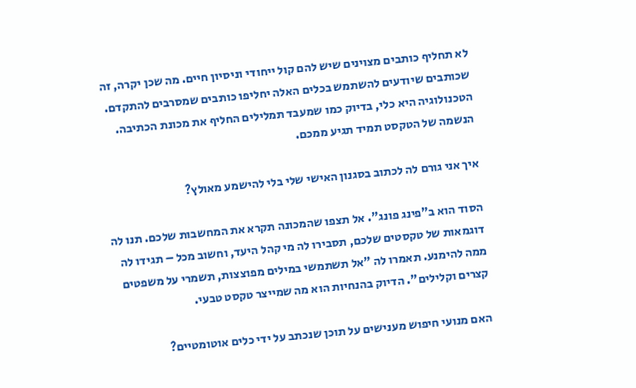לא תחליף כותבים מצוינים שיש להם קול ייחודי וניסיון חיים. מה שכן יקרה, זה שכותבים שיודעים להשתמש בכלים האלה יחליפו כותבים שמסרבים להתקדם. הטכנולוגיה היא כלי, בדיוק כמו שמעבד תמלילים החליף את מכונת הכתיבה. הנשמה של הטקסט תמיד תגיע ממכם.

איך אני גורם לה לכתוב בסגנון האישי שלי בלי להישמע מאולץ?

הסוד הוא ב"פינג פונג". אל תצפו שהמכונה תקרא את המחשבות שלכם. תנו לה דוגמאות של טקסטים שלכם, תסבירו לה מי קהל היעד, וחשוב מכל – תגידו לה ממה להימנע. תאמרו לה "אל תשתמשי במילים מפוצצות, תשמרי על משפטים קצרים וקלילים". הדיוק בהנחיות הוא מה שמייצר טקסט טבעי.

האם מנועי חיפוש מענישים על תוכן שנכתב על ידי כלים אוטומטיים?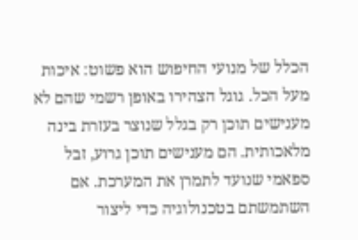הכלל של מנועי החיפוש הוא פשוט: איכות מעל הכל. גוגל הצהירו באופן רשמי שהם לא מענישים תוכן רק בגלל שנוצר בעזרת בינה מלאכותית. הם מענישים תוכן גרוע, זבל ספאמי שנועד לתמרן את המערכת. אם השתמשתם בטכנולוגיה כדי ליצור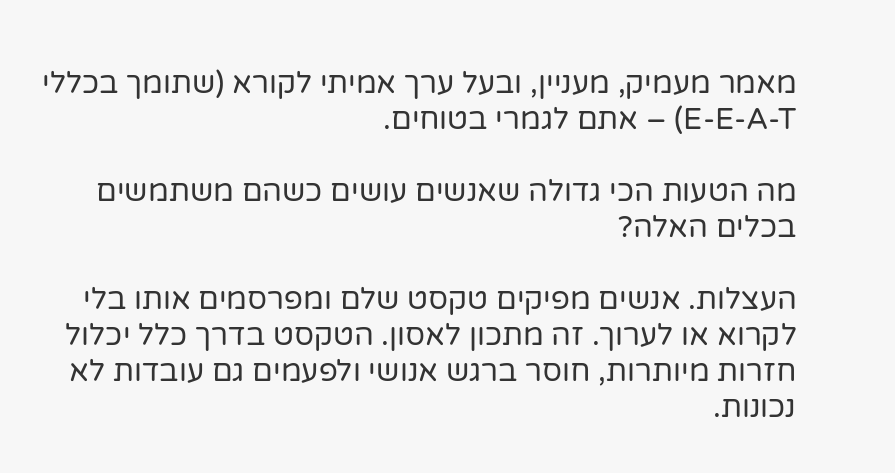מאמר מעמיק, מעניין, ובעל ערך אמיתי לקורא (שתומך בכללי E-E-A-T) – אתם לגמרי בטוחים.

מה הטעות הכי גדולה שאנשים עושים כשהם משתמשים בכלים האלה?

העצלות. אנשים מפיקים טקסט שלם ומפרסמים אותו בלי לקרוא או לערוך. זה מתכון לאסון. הטקסט בדרך כלל יכלול חזרות מיותרות, חוסר ברגש אנושי ולפעמים גם עובדות לא נכונות.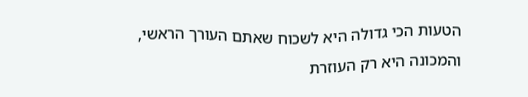הטעות הכי גדולה היא לשכוח שאתם העורך הראשי, והמכונה היא רק העוזרת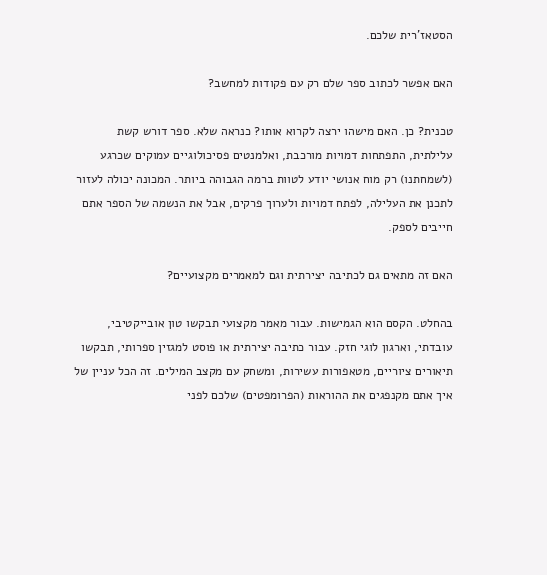הסטאז'רית שלכם.

האם אפשר לכתוב ספר שלם רק עם פקודות למחשב?

טכנית? כן. האם מישהו ירצה לקרוא אותו? כנראה שלא. ספר דורש קשת עלילתית, התפתחות דמויות מורכבת, ואלמנטים פסיכולוגיים עמוקים שכרגע (לשמחתנו) רק מוח אנושי יודע לטוות ברמה הגבוהה ביותר. המכונה יכולה לעזור לתכנן את העלילה, לפתח דמויות ולערוך פרקים, אבל את הנשמה של הספר אתם חייבים לספק.

האם זה מתאים גם לכתיבה יצירתית וגם למאמרים מקצועיים?

בהחלט. הקסם הוא הגמישות. עבור מאמר מקצועי תבקשו טון אובייקטיבי, עובדתי, וארגון לוגי חזק. עבור כתיבה יצירתית או פוסט למגזין ספרותי, תבקשו תיאורים ציוריים, מטאפורות עשירות, ומשחק עם מקצב המילים. זה הכל עניין של איך אתם מקנפגים את ההוראות (הפרומפטים) שלכם לפני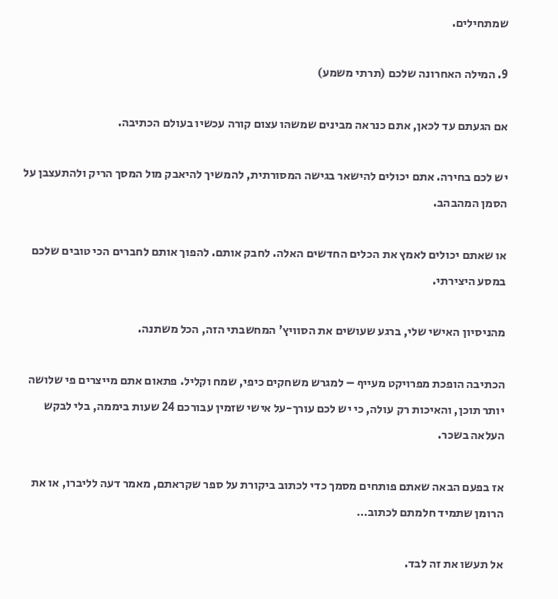שמתחילים.

9. המילה האחרונה שלכם (תרתי משמע)

אם הגעתם עד לכאן, אתם כנראה מבינים שמשהו עצום קורה עכשיו בעולם הכתיבה.

יש לכם בחירה. אתם יכולים להישאר בגישה המסורתית, להמשיך להיאבק מול המסך הריק ולהתעצבן על הסמן המהבהב.

או שאתם יכולים לאמץ את הכלים החדשים האלה. לחבק אותם. להפוך אותם לחברים הכי טובים שלכם במסע היצירתי.

מהניסיון האישי שלי, ברגע שעושים את הסוויץ' המחשבתי הזה, הכל משתנה.

הכתיבה הופכת מפרויקט מעייף – למגרש משחקים כיפי, שמח וקליל. פתאום אתם מייצרים פי שלושה יותר תוכן, והאיכות רק עולה, כי יש לכם עורך-על אישי שזמין עבורכם 24 שעות ביממה, בלי לבקש העלאה בשכר.

אז בפעם הבאה שאתם פותחים מסמך כדי לכתוב ביקורת על ספר שקראתם, מאמר דעה לליברו, או את הרומן שתמיד חלמתם לכתוב…

אל תעשו את זה לבד.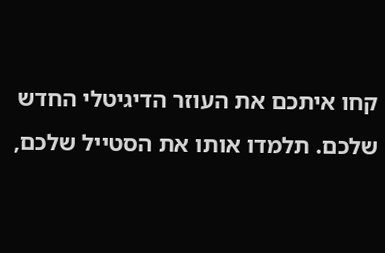קחו איתכם את העוזר הדיגיטלי החדש שלכם. תלמדו אותו את הסטייל שלכם,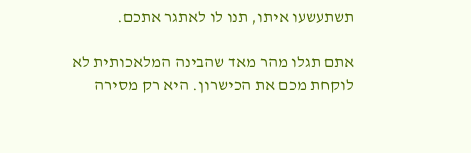תשתעשעו איתו, תנו לו לאתגר אתכם.

אתם תגלו מהר מאד שהבינה המלאכותית לא לוקחת מכם את הכישרון. היא רק מסירה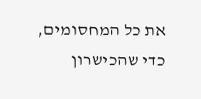את כל המחסומים, כדי שהכישרון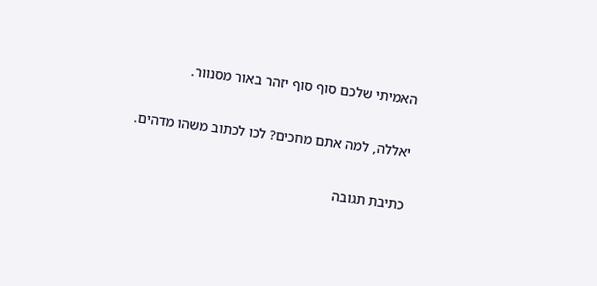האמיתי שלכם סוף סוף יזהר באור מסנוור.

יאללה, למה אתם מחכים? לכו לכתוב משהו מדהים.

כתיבת תגובה